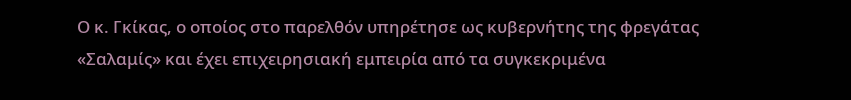Ο κ. Γκίκας, ο οποίος στο παρελθόν υπηρέτησε ως κυβερνήτης της φρεγάτας «Σαλαμίς» και έχει επιχειρησιακή εμπειρία από τα συγκεκριμένα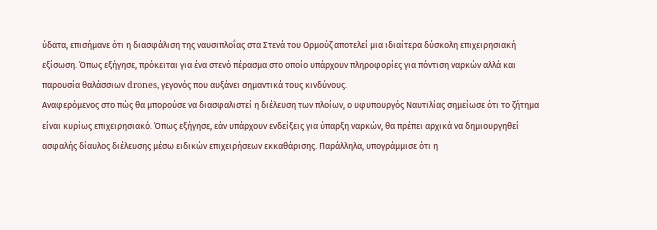ύδατα, επισήμανε ότι η διασφάλιση της ναυσιπλοΐας στα Στενά του Ορμούζ αποτελεί μια ιδιαίτερα δύσκολη επιχειρησιακή εξίσωση. Όπως εξήγησε, πρόκειται για ένα στενό πέρασμα στο οποίο υπάρχουν πληροφορίες για πόντιση ναρκών αλλά και παρουσία θαλάσσιων drones, γεγονός που αυξάνει σημαντικά τους κινδύνους.
Αναφερόμενος στο πώς θα μπορούσε να διασφαλιστεί η διέλευση των πλοίων, ο υφυπουργός Ναυτιλίας σημείωσε ότι το ζήτημα είναι κυρίως επιχειρησιακό. Όπως εξήγησε, εάν υπάρχουν ενδείξεις για ύπαρξη ναρκών, θα πρέπει αρχικά να δημιουργηθεί ασφαλής δίαυλος διέλευσης μέσω ειδικών επιχειρήσεων εκκαθάρισης. Παράλληλα, υπογράμμισε ότι η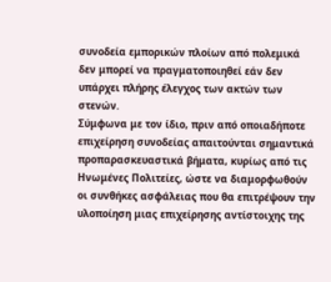συνοδεία εμπορικών πλοίων από πολεμικά δεν μπορεί να πραγματοποιηθεί εάν δεν υπάρχει πλήρης έλεγχος των ακτών των στενών.
Σύμφωνα με τον ίδιο, πριν από οποιαδήποτε επιχείρηση συνοδείας απαιτούνται σημαντικά προπαρασκευαστικά βήματα, κυρίως από τις Ηνωμένες Πολιτείες, ώστε να διαμορφωθούν οι συνθήκες ασφάλειας που θα επιτρέψουν την υλοποίηση μιας επιχείρησης αντίστοιχης της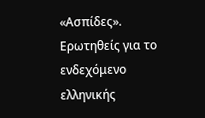«Ασπίδες».
Ερωτηθείς για το ενδεχόμενο ελληνικής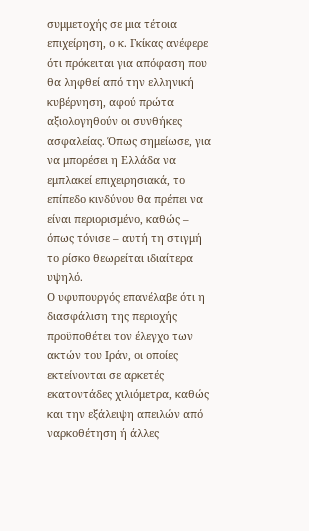συμμετοχής σε μια τέτοια επιχείρηση, ο κ. Γκίκας ανέφερε ότι πρόκειται για απόφαση που θα ληφθεί από την ελληνική κυβέρνηση, αφού πρώτα αξιολογηθούν οι συνθήκες ασφαλείας. Όπως σημείωσε, για να μπορέσει η Ελλάδα να εμπλακεί επιχειρησιακά, το επίπεδο κινδύνου θα πρέπει να είναι περιορισμένο, καθώς – όπως τόνισε – αυτή τη στιγμή το ρίσκο θεωρείται ιδιαίτερα υψηλό.
Ο υφυπουργός επανέλαβε ότι η διασφάλιση της περιοχής προϋποθέτει τον έλεγχο των ακτών του Ιράν, οι οποίες εκτείνονται σε αρκετές εκατοντάδες χιλιόμετρα, καθώς και την εξάλειψη απειλών από ναρκοθέτηση ή άλλες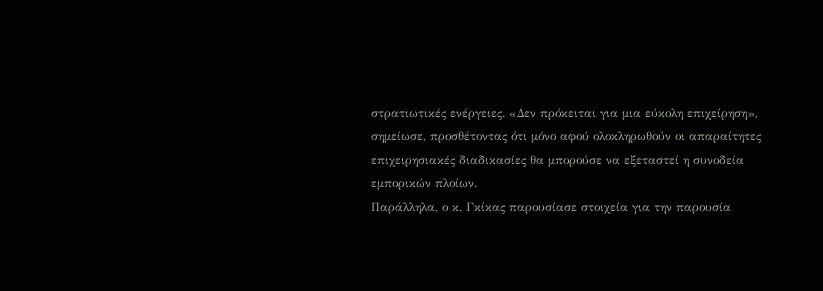στρατιωτικές ενέργειες. «Δεν πρόκειται για μια εύκολη επιχείρηση», σημείωσε, προσθέτοντας ότι μόνο αφού ολοκληρωθούν οι απαραίτητες επιχειρησιακές διαδικασίες θα μπορούσε να εξεταστεί η συνοδεία εμπορικών πλοίων.
Παράλληλα, ο κ. Γκίκας παρουσίασε στοιχεία για την παρουσία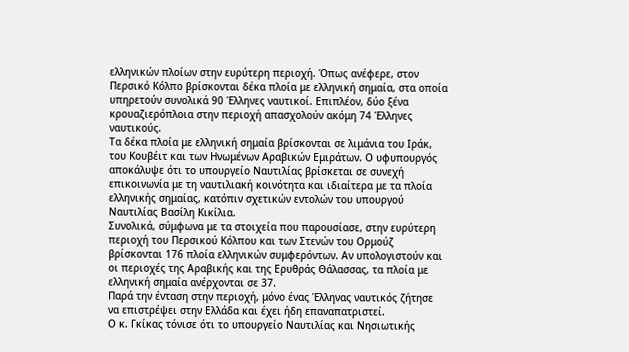ελληνικών πλοίων στην ευρύτερη περιοχή. Όπως ανέφερε, στον Περσικό Κόλπο βρίσκονται δέκα πλοία με ελληνική σημαία, στα οποία υπηρετούν συνολικά 90 Έλληνες ναυτικοί. Επιπλέον, δύο ξένα κρουαζιερόπλοια στην περιοχή απασχολούν ακόμη 74 Έλληνες ναυτικούς.
Τα δέκα πλοία με ελληνική σημαία βρίσκονται σε λιμάνια του Ιράκ, του Κουβέιτ και των Ηνωμένων Αραβικών Εμιράτων. Ο υφυπουργός αποκάλυψε ότι το υπουργείο Ναυτιλίας βρίσκεται σε συνεχή επικοινωνία με τη ναυτιλιακή κοινότητα και ιδιαίτερα με τα πλοία ελληνικής σημαίας, κατόπιν σχετικών εντολών του υπουργού Ναυτιλίας Βασίλη Κικίλια.
Συνολικά, σύμφωνα με τα στοιχεία που παρουσίασε, στην ευρύτερη περιοχή του Περσικού Κόλπου και των Στενών του Ορμούζ βρίσκονται 176 πλοία ελληνικών συμφερόντων. Αν υπολογιστούν και οι περιοχές της Αραβικής και της Ερυθράς Θάλασσας, τα πλοία με ελληνική σημαία ανέρχονται σε 37.
Παρά την ένταση στην περιοχή, μόνο ένας Έλληνας ναυτικός ζήτησε να επιστρέψει στην Ελλάδα και έχει ήδη επαναπατριστεί.
Ο κ. Γκίκας τόνισε ότι το υπουργείο Ναυτιλίας και Νησιωτικής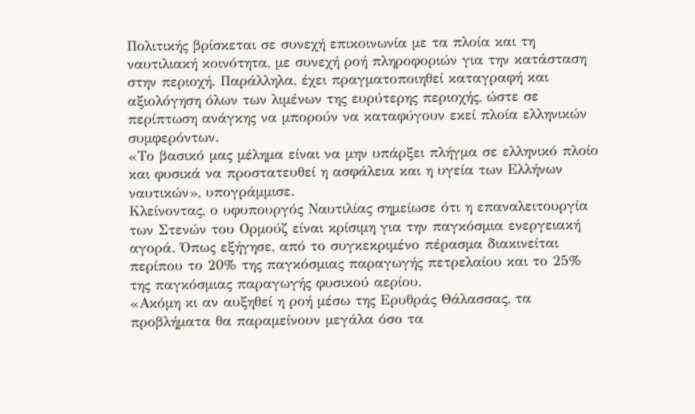Πολιτικής βρίσκεται σε συνεχή επικοινωνία με τα πλοία και τη ναυτιλιακή κοινότητα, με συνεχή ροή πληροφοριών για την κατάσταση στην περιοχή. Παράλληλα, έχει πραγματοποιηθεί καταγραφή και αξιολόγηση όλων των λιμένων της ευρύτερης περιοχής, ώστε σε περίπτωση ανάγκης να μπορούν να καταφύγουν εκεί πλοία ελληνικών συμφερόντων.
«Το βασικό μας μέλημα είναι να μην υπάρξει πλήγμα σε ελληνικό πλοίο και φυσικά να προστατευθεί η ασφάλεια και η υγεία των Ελλήνων ναυτικών», υπογράμμισε.
Κλείνοντας, ο υφυπουργός Ναυτιλίας σημείωσε ότι η επαναλειτουργία των Στενών του Ορμούζ είναι κρίσιμη για την παγκόσμια ενεργειακή αγορά. Όπως εξήγησε, από το συγκεκριμένο πέρασμα διακινείται περίπου το 20% της παγκόσμιας παραγωγής πετρελαίου και το 25% της παγκόσμιας παραγωγής φυσικού αερίου.
«Ακόμη κι αν αυξηθεί η ροή μέσω της Ερυθράς Θάλασσας, τα προβλήματα θα παραμείνουν μεγάλα όσο τα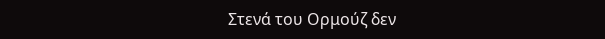Στενά του Ορμούζ δεν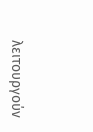λειτουργούν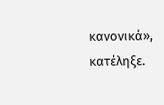κανονικά», κατέληξε.